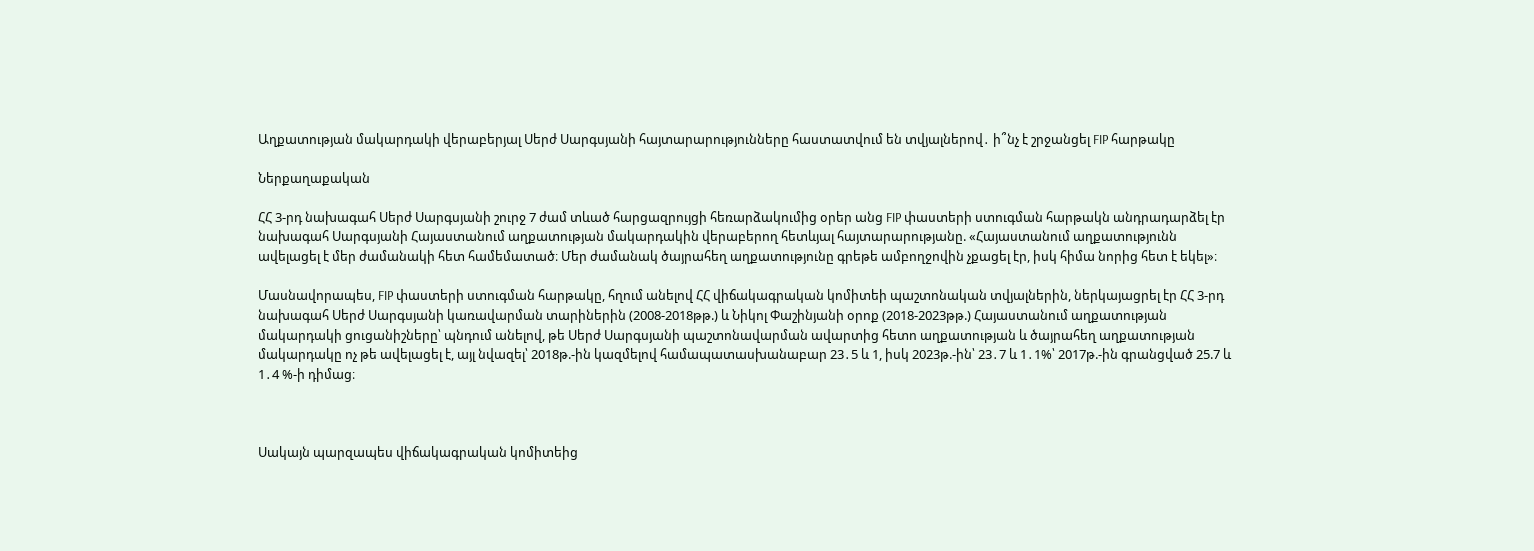Աղքատության մակարդակի վերաբերյալ Սերժ Սարգսյանի հայտարարությունները հաստատվում են տվյալներով․ ի՞նչ է շրջանցել FIP հարթակը

Ներքաղաքական

ՀՀ 3-րդ նախագահ Սերժ Սարգսյանի շուրջ 7 ժամ տևած հարցազրույցի հեռարձակումից օրեր անց FIP փաստերի ստուգման հարթակն անդրադարձել էր նախագահ Սարգսյանի Հայաստանում աղքատության մակարդակին վերաբերող հետևյալ հայտարարությանը. «Հայաստանում աղքատությունն ավելացել է մեր ժամանակի հետ համեմատած։ Մեր ժամանակ ծայրահեղ աղքատությունը գրեթե ամբողջովին չքացել էր, իսկ հիմա նորից հետ է եկել»։

Մասնավորապես, FIP փաստերի ստուգման հարթակը, հղում անելով ՀՀ վիճակագրական կոմիտեի պաշտոնական տվյալներին, ներկայացրել էր ՀՀ 3-րդ նախագահ Սերժ Սարգսյանի կառավարման տարիներին (2008-2018թթ.) և Նիկոլ Փաշինյանի օրոք (2018-2023թթ.) Հայաստանում աղքատության մակարդակի ցուցանիշները՝ պնդում անելով, թե Սերժ Սարգսյանի պաշտոնավարման ավարտից հետո աղքատության և ծայրահեղ աղքատության մակարդակը ոչ թե ավելացել է, այլ նվազել՝ 2018թ.-ին կազմելով համապատասխանաբար 23․5 և 1, իսկ 2023թ.-ին՝ 23․7 և 1․1%՝ 2017թ.-ին գրանցված 25.7 և 1․4 %-ի դիմաց։



Սակայն պարզապես վիճակագրական կոմիտեից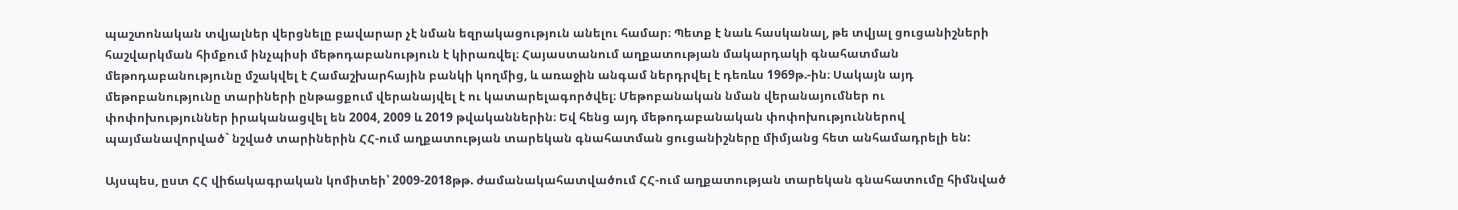պաշտոնական տվյալներ վերցնելը բավարար չէ նման եզրակացություն անելու համար։ Պետք է նաև հասկանալ, թե տվյալ ցուցանիշների հաշվարկման հիմքում ինչպիսի մեթոդաբանություն է կիրառվել։ Հայաստանում աղքատության մակարդակի գնահատման մեթոդաբանությունը մշակվել է Համաշխարհային բանկի կողմից, և առաջին անգամ ներդրվել է դեռևս 1969թ.-ին։ Սակայն այդ մեթոբանությունը տարիների ընթացքում վերանայվել է ու կատարելագործվել։ Մեթոբանական նման վերանայումներ ու փոփոխություններ իրականացվել են 2004, 2009 և 2019 թվականներին։ Եվ հենց այդ մեթոդաբանական փոփոխություններով պայմանավորված` նշված տարիներին ՀՀ-ում աղքատության տարեկան գնահատման ցուցանիշները միմյանց հետ անհամադրելի են:

Այսպես, ըստ ՀՀ վիճակագրական կոմիտեի՝ 2009-2018թթ. ժամանակահատվածում ՀՀ-ում աղքատության տարեկան գնահատումը հիմնված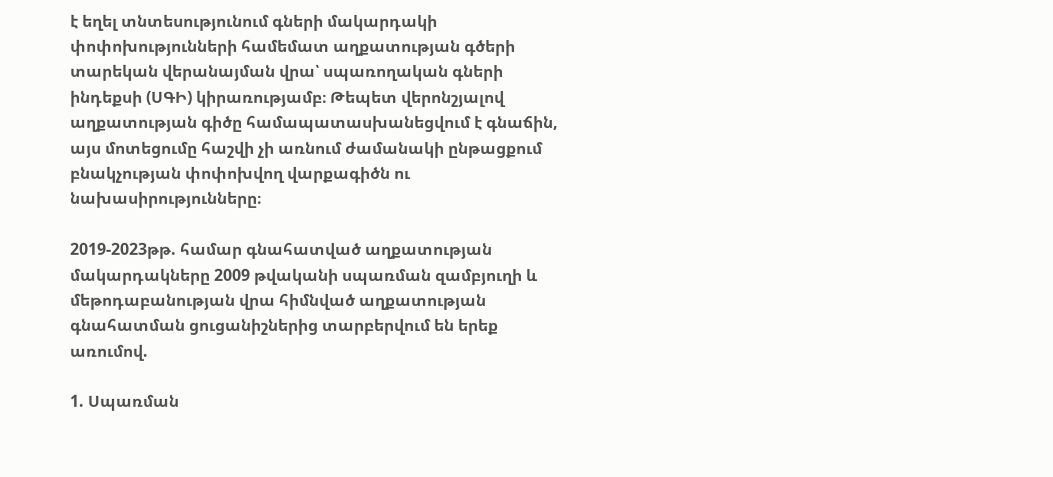է եղել տնտեսությունում գների մակարդակի փոփոխությունների համեմատ աղքատության գծերի տարեկան վերանայման վրա՝ սպառողական գների ինդեքսի (ՍԳԻ) կիրառությամբ։ Թեպետ վերոնշյալով աղքատության գիծը համապատասխանեցվում է գնաճին, այս մոտեցումը հաշվի չի առնում ժամանակի ընթացքում բնակչության փոփոխվող վարքագիծն ու նախասիրությունները։

2019-2023թթ. համար գնահատված աղքատության մակարդակները 2009 թվականի սպառման զամբյուղի և մեթոդաբանության վրա հիմնված աղքատության գնահատման ցուցանիշներից տարբերվում են երեք առումով.

1. Սպառման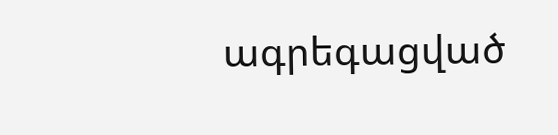ագրեգացված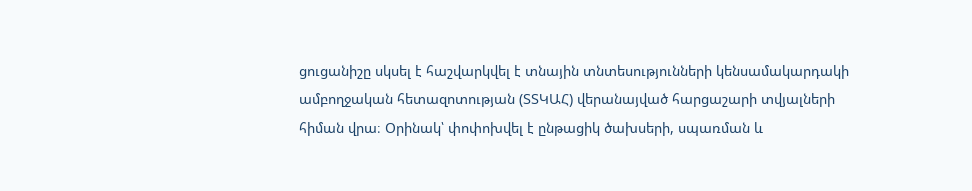ցուցանիշը սկսել է հաշվարկվել է տնային տնտեսությունների կենսամակարդակի ամբողջական հետազոտության (ՏՏԿԱՀ) վերանայված հարցաշարի տվյալների հիման վրա։ Օրինակ՝ փոփոխվել է ընթացիկ ծախսերի, սպառման և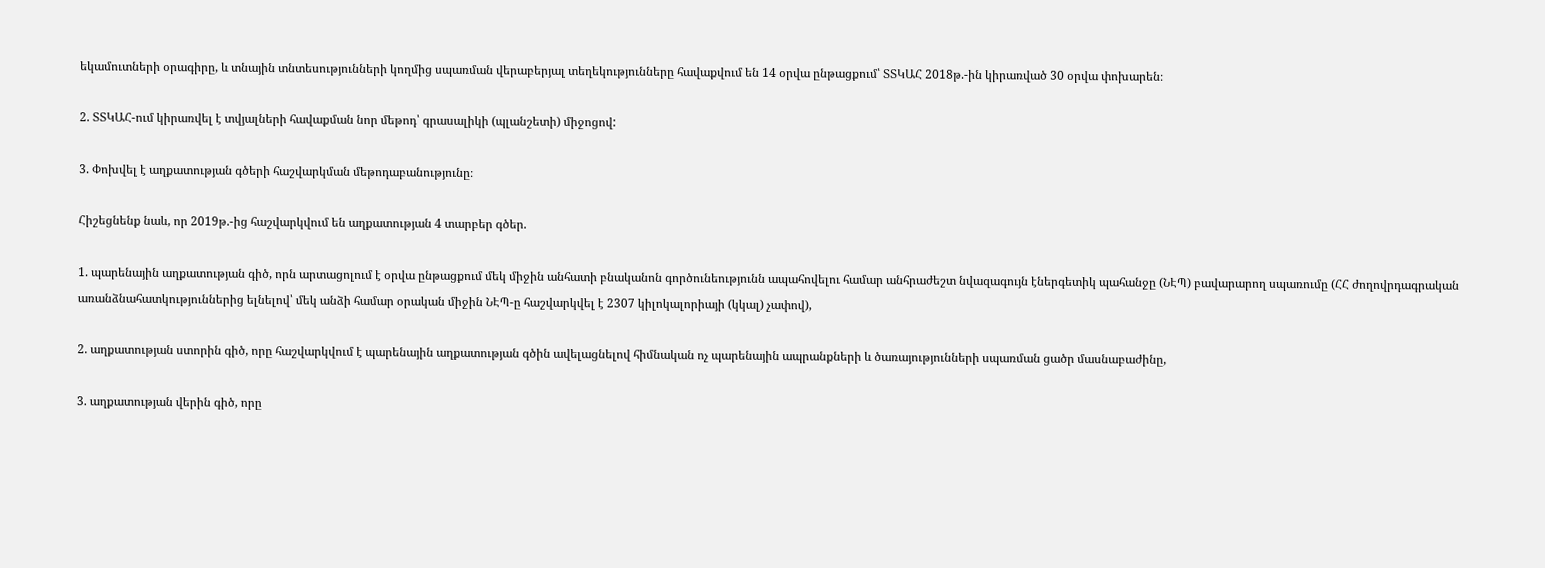եկամուտների օրագիրը, և տնային տնտեսությունների կողմից սպառման վերաբերյալ տեղեկությունները հավաքվում են 14 օրվա ընթացքում՝ ՏՏԿԱՀ 2018թ.-ին կիրառված 30 օրվա փոխարեն։

2. ՏՏԿԱՀ-ում կիրառվել է տվյալների հավաքման նոր մեթոդ՝ գրասալիկի (պլանշետի) միջոցով:

3. Փոխվել է աղքատության գծերի հաշվարկման մեթոդաբանությունը։

Հիշեցնենք նաև, որ 2019թ.-ից հաշվարկվում են աղքատության 4 տարբեր գծեր.

1. պարենային աղքատության գիծ, որն արտացոլում է օրվա ընթացքում մեկ միջին անհատի բնականոն գործունեությունն ապահովելու համար անհրաժեշտ նվազագույն էներգետիկ պահանջը (ՆԷՊ) բավարարող սպառումը (ՀՀ ժողովրդագրական առանձնահատկություններից ելնելով՝ մեկ անձի համար օրական միջին ՆԷՊ-ը հաշվարկվել է 2307 կիլոկալորիայի (կկալ) չափով),

2. աղքատության ստորին գիծ, որը հաշվարկվում է պարենային աղքատության գծին ավելացնելով հիմնական ոչ պարենային ապրանքների և ծառայությունների սպառման ցածր մասնաբաժինը,

3. աղքատության վերին գիծ, որը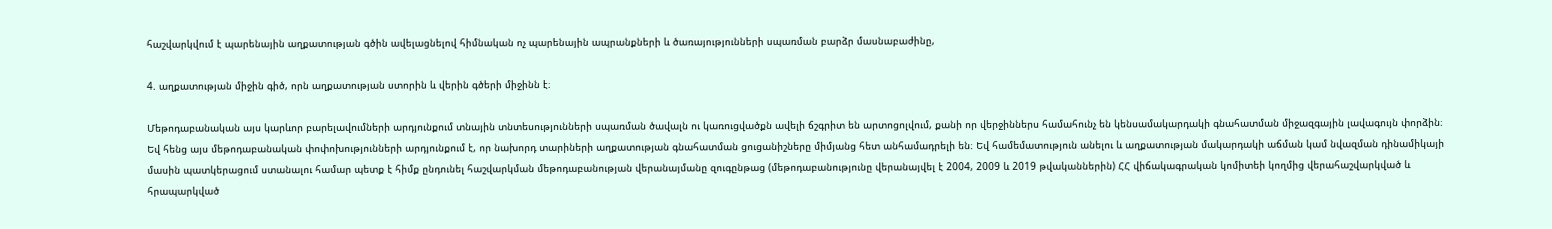հաշվարկվում է պարենային աղքատության գծին ավելացնելով հիմնական ոչ պարենային ապրանքների և ծառայությունների սպառման բարձր մասնաբաժինը,

4. աղքատության միջին գիծ, որն աղքատության ստորին և վերին գծերի միջինն է։

Մեթոդաբանական այս կարևոր բարելավումների արդյունքում տնային տնտեսությունների սպառման ծավալն ու կառուցվածքն ավելի ճշգրիտ են արտոցոլվում, քանի որ վերջիններս համահունչ են կենսամակարդակի գնահատման միջազգային լավագույն փորձին։ Եվ հենց այս մեթոդաբանական փոփոխությունների արդյունքում է, որ նախորդ տարիների աղքատության գնահատման ցուցանիշները միմյանց հետ անհամադրելի են։ Եվ համեմատություն անելու և աղքատության մակարդակի աճման կամ նվազման դինամիկայի մասին պատկերացում ստանալու համար պետք է հիմք ընդունել հաշվարկման մեթոդաբանության վերանայմանը զուգընթաց (մեթոդաբանությունը վերանայվել է 2004, 2009 և 2019 թվականներին) ՀՀ վիճակագրական կոմիտեի կողմից վերահաշվարկված և հրապարկված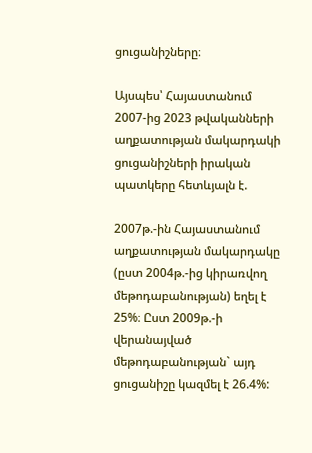ցուցանիշները։

Այսպես՝ Հայաստանում 2007-ից 2023 թվականների աղքատության մակարդակի ցուցանիշների իրական պատկերը հետևյալն է.

2007թ.-ին Հայաստանում աղքատության մակարդակը (ըստ 2004թ.-ից կիրառվող մեթոդաբանության) եղել է 25%։ Ըստ 2009թ.-ի վերանայված մեթոդաբանության` այդ ցուցանիշը կազմել է 26.4%: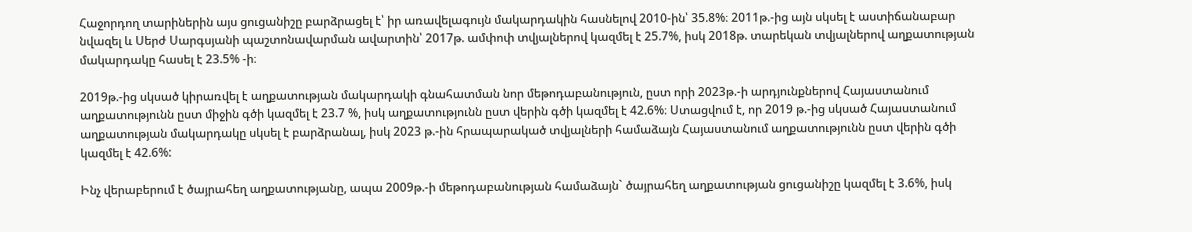Հաջորդող տարիներին այս ցուցանիշը բարձրացել է՝ իր առավելագույն մակարդակին հասնելով 2010-ին՝ 35.8%։ 2011թ.-ից այն սկսել է աստիճանաբար նվազել և Սերժ Սարգսյանի պաշտոնավարման ավարտին՝ 2017թ. ամփոփ տվյալներով կազմել է 25.7%, իսկ 2018թ. տարեկան տվյալներով աղքատության մակարդակը հասել է 23.5% -ի։

2019թ.-ից սկսած կիրառվել է աղքատության մակարդակի գնահատման նոր մեթոդաբանություն, ըստ որի 2023թ.-ի արդյունքներով Հայաստանում աղքատությունն ըստ միջին գծի կազմել է 23.7 %, իսկ աղքատությունն ըստ վերին գծի կազմել է 42.6%։ Ստացվում է, որ 2019 թ.-ից սկսած Հայաստանում աղքատության մակարդակը սկսել է բարձրանալ, իսկ 2023 թ.-ին հրապարակած տվյալների համաձայն Հայաստանում աղքատությունն ըստ վերին գծի կազմել է 42.6%:

Ինչ վերաբերում է ծայրահեղ աղքատությանը, ապա 2009թ.-ի մեթոդաբանության համաձայն` ծայրահեղ աղքատության ցուցանիշը կազմել է 3.6%, իսկ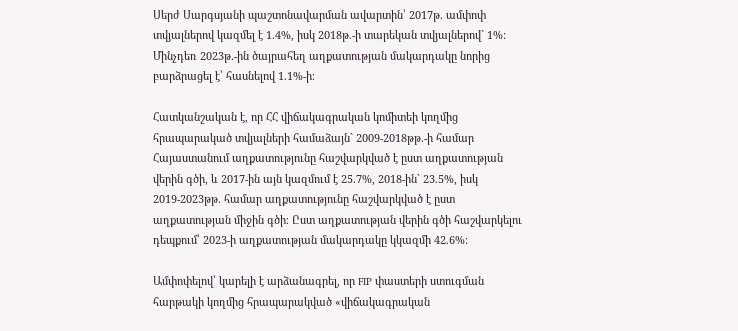Սերժ Սարգսյանի պաշտոնավարման ավարտին՝ 2017թ. ամփոփ տվյալներով կազմել է 1.4%, իսկ 2018թ.-ի տարեկան տվյալներով` 1%: Մինչդեռ 2023թ.-ին ծայրահեղ աղքատության մակարդակը նորից բարձրացել է՝ հասնելով 1.1%-ի։

Հատկանշական է, որ ՀՀ վիճակագրական կոմիտեի կողմից հրապարակած տվյալների համաձայն` 2009-2018թթ.-ի համար Հայաստանում աղքատությունը հաշվարկված է ըստ աղքատության վերին գծի, և 2017-ին այն կազմում է 25.7%, 2018-ին` 23.5%, իսկ 2019-2023թթ. համար աղքատությունը հաշվարկված է ըստ աղքատության միջին գծի։ Ըստ աղքատության վերին գծի հաշվարկելու դեպքում՝ 2023-ի աղքատության մակարդակը կկազմի 42.6%:

Ամփոփելով՝ կարելի է արձանագրել, որ FIP փաստերի ստուգման հարթակի կողմից հրապարակված «վիճակագրական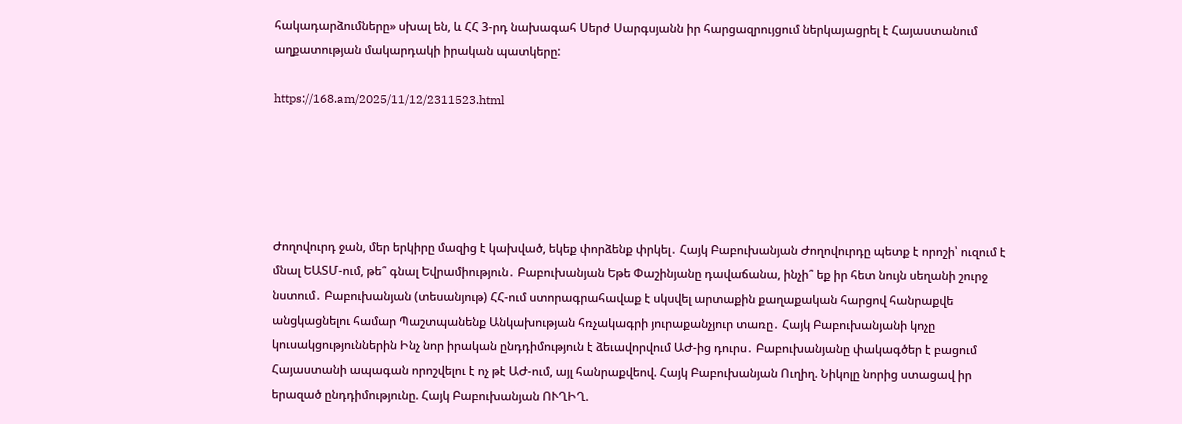հակադարձումները» սխալ են, և ՀՀ 3-րդ նախագահ Սերժ Սարգսյանն իր հարցազրույցում ներկայացրել է Հայաստանում աղքատության մակարդակի իրական պատկերը:

https://168.am/2025/11/12/2311523.html





Ժողովուրդ ջան, մեր երկիրը մազից է կախված, եկեք փորձենք փրկել․ Հայկ Բաբուխանյան Ժողովուրդը պետք է որոշի՝ ուզում է մնալ ԵԱՏՄ-ում, թե՞ գնալ Եվրամիություն․ Բաբուխանյան Եթե Փաշինյանը դավաճանա, ինչի՞ եք իր հետ նույն սեղանի շուրջ նստում․ Բաբուխանյան (տեսանյութ) ՀՀ-ում ստորագրահավաք է սկսվել արտաքին քաղաքական հարցով հանրաքվե անցկացնելու համար Պաշտպանենք Անկախության հռչակագրի յուրաքանչյուր տառը․ Հայկ Բաբուխանյանի կոչը կուսակցություններին Ինչ նոր իրական ընդդիմություն է ձեւավորվում ԱԺ-ից դուրս․ Բաբուխանյանը փակագծեր է բացում Հայաստանի ապագան որոշվելու է ոչ թէ ԱԺ-ում, այլ հանրաքվեով. Հայկ Բաբուխանյան Ուղիղ. Նիկոլը նորից ստացավ իր երազած ընդդիմությունը. Հայկ Բաբուխանյան ՈՒՂԻՂ.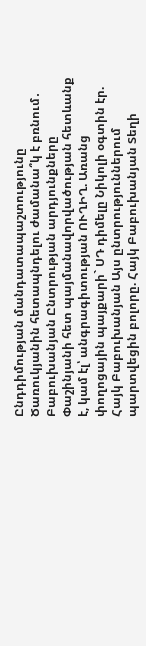Ընդդիմության մանդատապաշտությունը Ծառուկյանին հետապնդելու ժամանա՞կ է բռնում․ Բաբուխանյան Ընտրության արդյունքները Փաշինյանի հետ պայմանավորվածության հետևանք է, կամ էլ՝ անգրագիտության ՈՒՂԻՂ. Առանց փողոցային պայքարի` ՍԴ դիմելը Նիկոլի օգտին էր. Հայկ Բաբուխանյան Այս ընտրություններում պարտվեցին բոլորը. Հայկ Բաբուխանյան Տեղի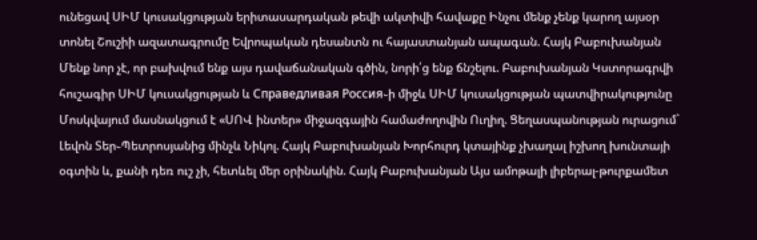ունեցավ ՍԻՄ կուսակցության երիտասարդական թեվի ակտիվի հավաքը Ինչու մենք չենք կարող այսօր տոնել Շուշիի ազատագրումը Եվրոպական դեսանտն ու հայաստանյան ապագան. Հայկ Բաբուխանյան Մենք նոր չէ, որ բախվում ենք այս դավաճանական գծին, նորի՛ց ենք ճնշելու. Բաբուխանյան Կստորագրվի հուշագիր ՍԻՄ կուսակցության և Справедливая Россия֊ի միջև ՍԻՄ կուսակցության պատվիրակությունը Մոսկվայում մասնակցում է «ՍՈՎ ինտեր» միջազգային համաժողովին Ուղիղ. Ցեղասպանության ուրացում` Լեվոն Տեր֊Պետրոսյանից մինչև Նիկոլ. Հայկ Բաբուխանյան Խորհուրդ կտայինք չխաղալ իշխող խունտայի օգտին և, քանի դեռ ուշ չի, հետևել մեր օրինակին. Հայկ Բաբուխանյան Այս ամոթալի լիբերալ-թուրքամետ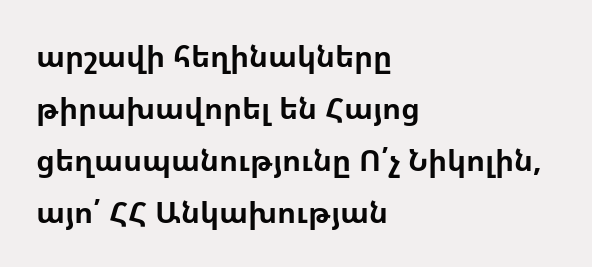արշավի հեղինակները թիրախավորել են Հայոց ցեղասպանությունը Ո՛չ Նիկոլին, այո՛ ՀՀ Անկախության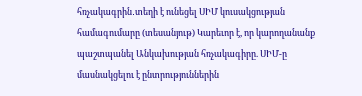հռչակագրին․տեղի է ունեցել ՍԻՄ կուսակցության համագումարը (տեսանյութ) Կարեւոր է, որ կարողանանք պաշտպանել Անկախության հռչակագիրը. ՍԻՄ-ը մասնակցելու է ընտրություններին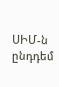ՍԻՄ-ն ընդդեմ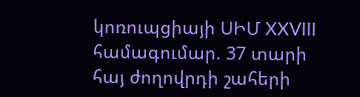կոռուպցիայի ՍԻՄ XXVIII համագումար. 37 տարի հայ ժողովրդի շահերի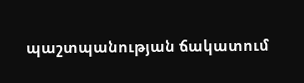պաշտպանության ճակատում